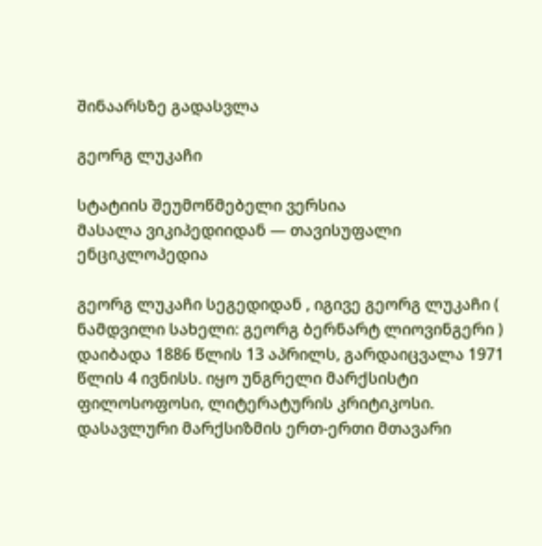შინაარსზე გადასვლა

გეორგ ლუკაჩი

სტატიის შეუმოწმებელი ვერსია
მასალა ვიკიპედიიდან — თავისუფალი ენციკლოპედია

გეორგ ლუკაჩი სეგედიდან , იგივე გეორგ ლუკაჩი ( ნამდვილი სახელი: გეორგ ბერნარტ ლიოვინგერი ) დაიბადა 1886 წლის 13 აპრილს, გარდაიცვალა 1971 წლის 4 ივნისს. იყო უნგრელი მარქსისტი ფილოსოფოსი, ლიტერატურის კრიტიკოსი. დასავლური მარქსიზმის ერთ-ერთი მთავარი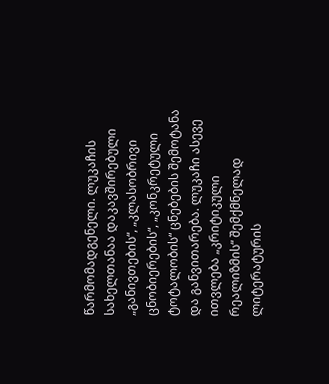წარმომადგენელი. ლუკაჩის სახელთანაა დაკავშირებული „განივთების“, „კლასობრივი ცნობიერების“, „კონკრეტული ტოტალობის“ ცნებების შემოტანა და განვითარება. ლუკაჩი ასევე ითვლება „კრიტიკული რეალიზმის“ შემქმნელად ლიტერატურის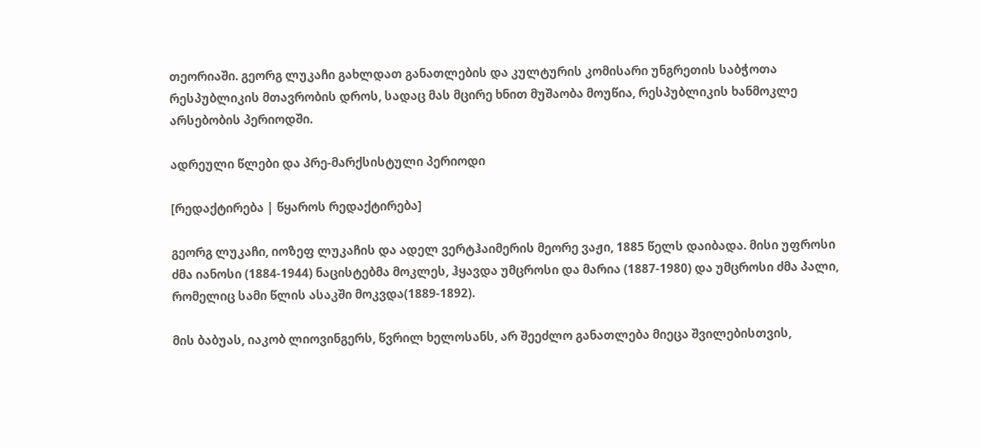თეორიაში. გეორგ ლუკაჩი გახლდათ განათლების და კულტურის კომისარი უნგრეთის საბჭოთა რესპუბლიკის მთავრობის დროს, სადაც მას მცირე ხნით მუშაობა მოუწია, რესპუბლიკის ხანმოკლე არსებობის პერიოდში.

ადრეული წლები და პრე-მარქსისტული პერიოდი

[რედაქტირება | წყაროს რედაქტირება]

გეორგ ლუკაჩი, იოზეფ ლუკაჩის და ადელ ვერტჰაიმერის მეორე ვაჟი, 1885 წელს დაიბადა. მისი უფროსი ძმა იანოსი (1884-1944) ნაცისტებმა მოკლეს, ჰყავდა უმცროსი და მარია (1887-1980) და უმცროსი ძმა პალი, რომელიც სამი წლის ასაკში მოკვდა(1889-1892).

მის ბაბუას, იაკობ ლიოვინგერს, წვრილ ხელოსანს, არ შეეძლო განათლება მიეცა შვილებისთვის,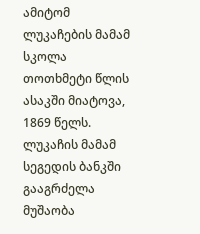ამიტომ ლუკაჩების მამამ სკოლა თოთხმეტი წლის ასაკში მიატოვა, 1869 წელს. ლუკაჩის მამამ სეგედის ბანკში გააგრძელა მუშაობა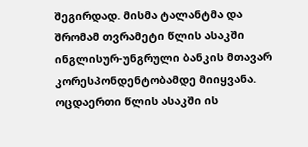შეგირდად. მისმა ტალანტმა და შრომამ თვრამეტი წლის ასაკში ინგლისურ-უნგრული ბანკის მთავარ კორესპონდენტობამდე მიიყვანა. ოცდაერთი წლის ასაკში ის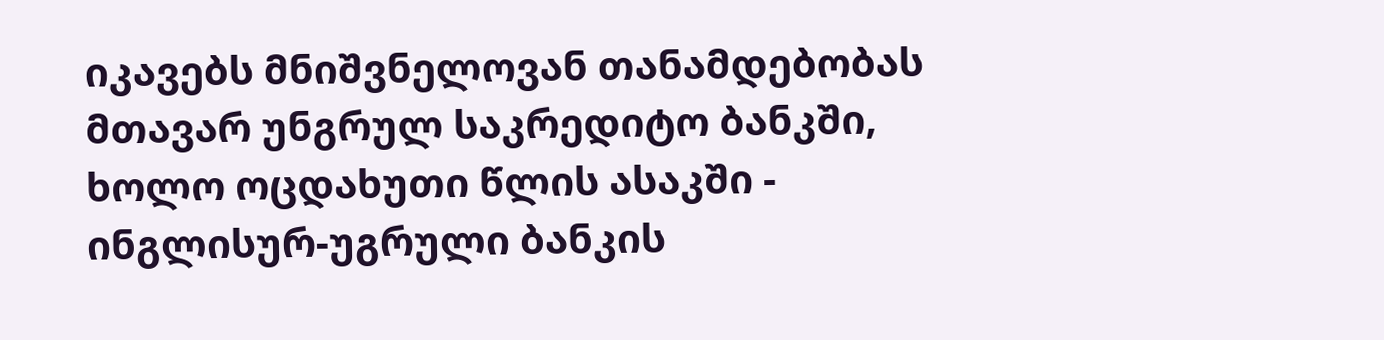იკავებს მნიშვნელოვან თანამდებობას მთავარ უნგრულ საკრედიტო ბანკში, ხოლო ოცდახუთი წლის ასაკში - ინგლისურ-უგრული ბანკის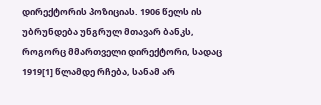დირექტორის პოზიციას. 1906 წელს ის უბრუნდება უნგრულ მთავარ ბანკს, როგორც მმართველი დირექტორი, სადაც 1919[1] წლამდე რჩება, სანამ არ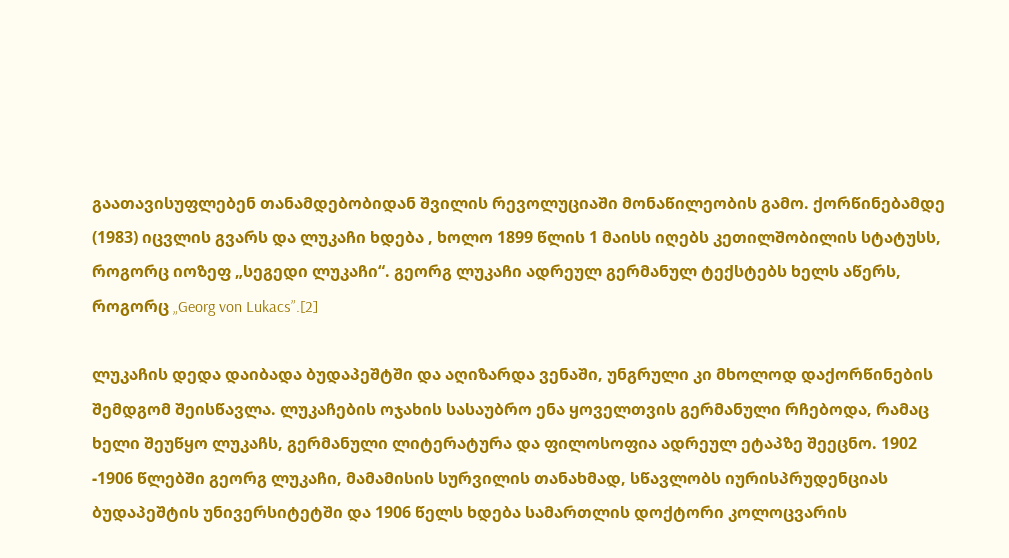გაათავისუფლებენ თანამდებობიდან შვილის რევოლუციაში მონაწილეობის გამო. ქორწინებამდე (1983) იცვლის გვარს და ლუკაჩი ხდება , ხოლო 1899 წლის 1 მაისს იღებს კეთილშობილის სტატუსს, როგორც იოზეფ „სეგედი ლუკაჩი“. გეორგ ლუკაჩი ადრეულ გერმანულ ტექსტებს ხელს აწერს, როგორც „Georg von Lukacs”.[2]

ლუკაჩის დედა დაიბადა ბუდაპეშტში და აღიზარდა ვენაში, უნგრული კი მხოლოდ დაქორწინების შემდგომ შეისწავლა. ლუკაჩების ოჯახის სასაუბრო ენა ყოველთვის გერმანული რჩებოდა, რამაც ხელი შეუწყო ლუკაჩს, გერმანული ლიტერატურა და ფილოსოფია ადრეულ ეტაპზე შეეცნო. 1902 -1906 წლებში გეორგ ლუკაჩი, მამამისის სურვილის თანახმად, სწავლობს იურისპრუდენციას ბუდაპეშტის უნივერსიტეტში და 1906 წელს ხდება სამართლის დოქტორი კოლოცვარის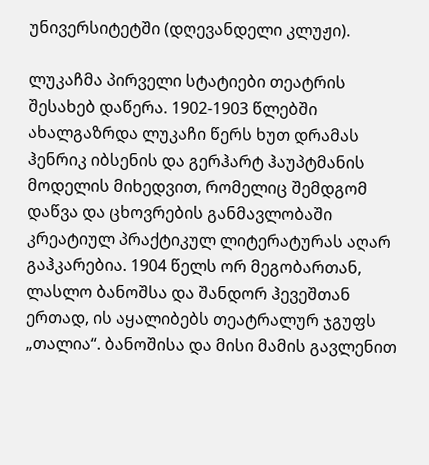უნივერსიტეტში (დღევანდელი კლუჟი).

ლუკაჩმა პირველი სტატიები თეატრის შესახებ დაწერა. 1902-1903 წლებში ახალგაზრდა ლუკაჩი წერს ხუთ დრამას ჰენრიკ იბსენის და გერჰარტ ჰაუპტმანის მოდელის მიხედვით, რომელიც შემდგომ დაწვა და ცხოვრების განმავლობაში კრეატიულ პრაქტიკულ ლიტერატურას აღარ გაჰკარებია. 1904 წელს ორ მეგობართან, ლასლო ბანოშსა და შანდორ ჰევეშთან ერთად, ის აყალიბებს თეატრალურ ჯგუფს „თალია“. ბანოშისა და მისი მამის გავლენით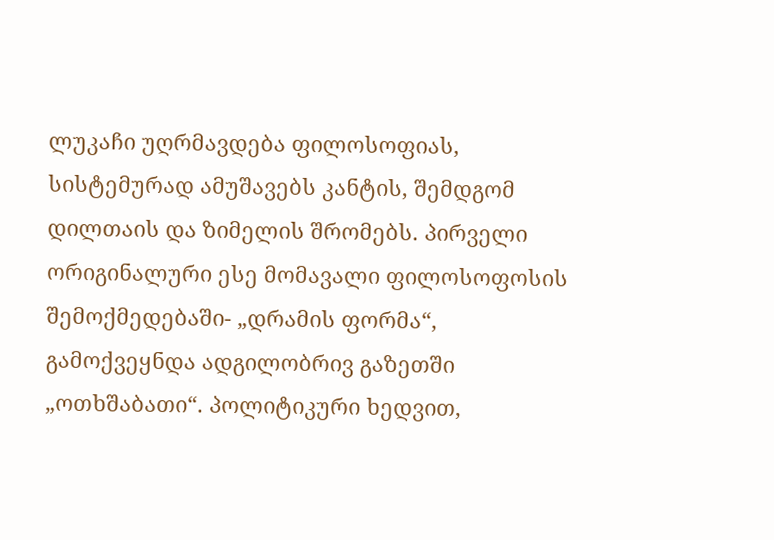ლუკაჩი უღრმავდება ფილოსოფიას, სისტემურად ამუშავებს კანტის, შემდგომ დილთაის და ზიმელის შრომებს. პირველი ორიგინალური ესე მომავალი ფილოსოფოსის შემოქმედებაში- „დრამის ფორმა“, გამოქვეყნდა ადგილობრივ გაზეთში „ოთხშაბათი“. პოლიტიკური ხედვით,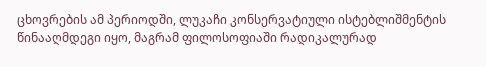ცხოვრების ამ პერიოდში, ლუკაჩი კონსერვატიული ისტებლიშმენტის წინააღმდეგი იყო, მაგრამ ფილოსოფიაში რადიკალურად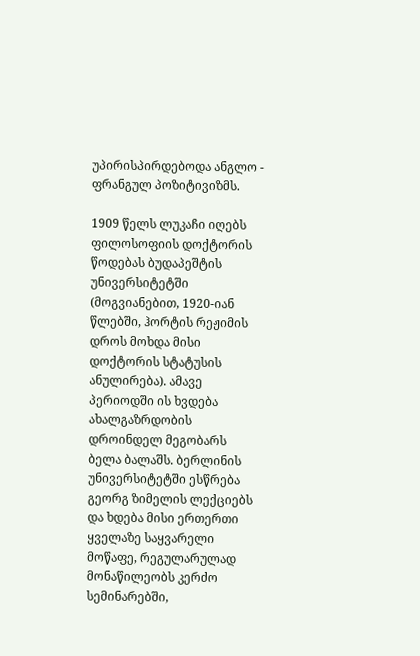უპირისპირდებოდა ანგლო - ფრანგულ პოზიტივიზმს.

1909 წელს ლუკაჩი იღებს ფილოსოფიის დოქტორის წოდებას ბუდაპეშტის უნივერსიტეტში (მოგვიანებით, 1920-იან წლებში, ჰორტის რეჟიმის დროს მოხდა მისი დოქტორის სტატუსის ანულირება). ამავე პერიოდში ის ხვდება ახალგაზრდობის დროინდელ მეგობარს ბელა ბალაშს. ბერლინის უნივერსიტეტში ესწრება გეორგ ზიმელის ლექციებს და ხდება მისი ერთერთი ყველაზე საყვარელი მოწაფე, რეგულარულად მონაწილეობს კერძო სემინარებში,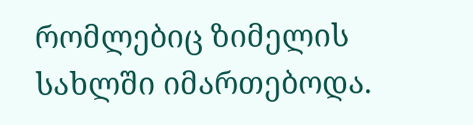რომლებიც ზიმელის სახლში იმართებოდა.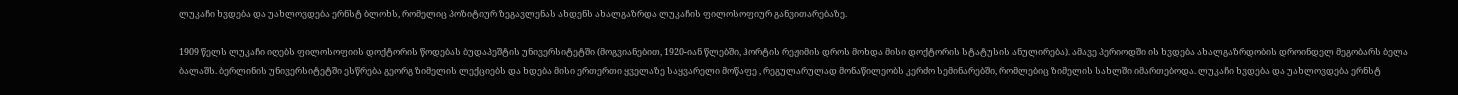ლუკაჩი ხვდება და უახლოვდება ერნსტ ბლოხს, რომელიც პოზიტიურ ზეგავლენას ახდენს ახალგაზრდა ლუკაჩის ფილოსოფიურ განვითარებაზე.

1909 წელს ლუკაჩი იღებს ფილოსოფიის დოქტორის წოდებას ბუდაპეშტის უნივერსიტეტში (მოგვიანებით, 1920-იან წლებში, ჰორტის რეჟიმის დროს მოხდა მისი დოქტორის სტატუსის ანულირება). ამავე პერიოდში ის ხვდება ახალგაზრდობის დროინდელ მეგობარს ბელა ბალაშს. ბერლინის უნივერსიტეტში ესწრება გეორგ ზიმელის ლექციებს და ხდება მისი ერთერთი ყველაზე საყვარელი მოწაფე , რეგულარულად მონაწილეობს კერძო სემინარებში, რომლებიც ზიმელის სახლში იმართებოდა. ლუკაჩი ხვდება და უახლოვდება ერნსტ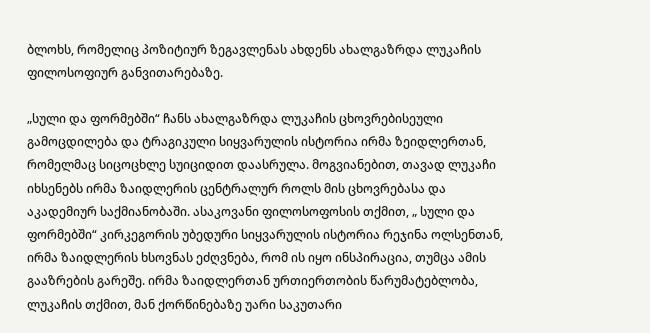ბლოხს, რომელიც პოზიტიურ ზეგავლენას ახდენს ახალგაზრდა ლუკაჩის ფილოსოფიურ განვითარებაზე.

„სული და ფორმებში“ ჩანს ახალგაზრდა ლუკაჩის ცხოვრებისეული გამოცდილება და ტრაგიკული სიყვარულის ისტორია ირმა ზეიდლერთან, რომელმაც სიცოცხლე სუიციდით დაასრულა. მოგვიანებით, თავად ლუკაჩი იხსენებს ირმა ზაიდლერის ცენტრალურ როლს მის ცხოვრებასა და აკადემიურ საქმიანობაში. ასაკოვანი ფილოსოფოსის თქმით, „ სული და ფორმებში“ კირკეგორის უბედური სიყვარულის ისტორია რეჯინა ოლსენთან, ირმა ზაიდლერის ხსოვნას ეძღვნება, რომ ის იყო ინსპირაცია, თუმცა ამის გააზრების გარეშე. ირმა ზაიდლერთან ურთიერთობის წარუმატებლობა, ლუკაჩის თქმით, მან ქორწინებაზე უარი საკუთარი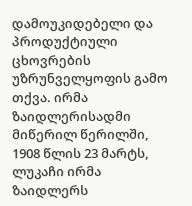დამოუკიდებელი და პროდუქტიული ცხოვრების უზრუნველყოფის გამო თქვა. ირმა ზაიდლერისადმი მიწერილ წერილში, 1908 წლის 23 მარტს, ლუკაჩი ირმა ზაიდლერს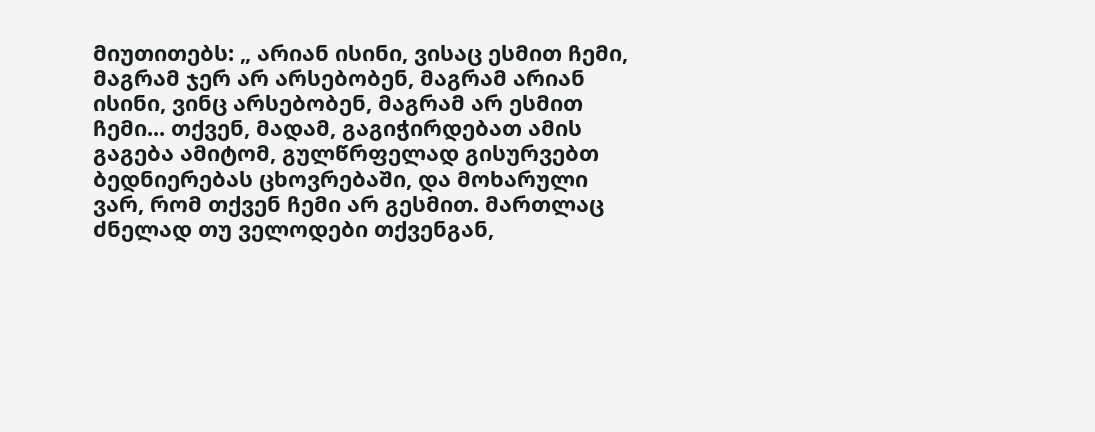მიუთითებს: „ არიან ისინი, ვისაც ესმით ჩემი, მაგრამ ჯერ არ არსებობენ, მაგრამ არიან ისინი, ვინც არსებობენ, მაგრამ არ ესმით ჩემი... თქვენ, მადამ, გაგიჭირდებათ ამის გაგება ამიტომ, გულწრფელად გისურვებთ ბედნიერებას ცხოვრებაში, და მოხარული ვარ, რომ თქვენ ჩემი არ გესმით. მართლაც ძნელად თუ ველოდები თქვენგან,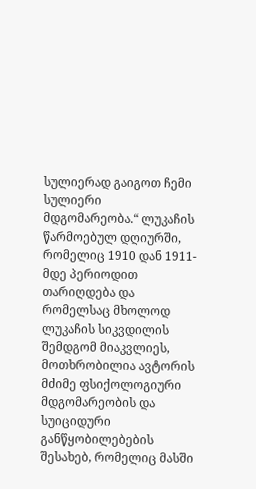სულიერად გაიგოთ ჩემი სულიერი მდგომარეობა.“ ლუკაჩის წარმოებულ დღიურში, რომელიც 1910 დან 1911-მდე პერიოდით თარიღდება და რომელსაც მხოლოდ ლუკაჩის სიკვდილის შემდგომ მიაკვლიეს, მოთხრობილია ავტორის მძიმე ფსიქოლოგიური მდგომარეობის და სუიციდური განწყობილებების შესახებ, რომელიც მასში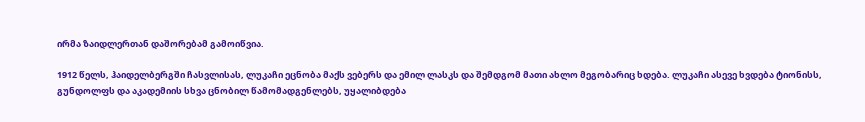ირმა ზაიდლერთან დაშორებამ გამოიწვია.

1912 წელს, ჰაიდელბერგში ჩასვლისას, ლუკაჩი ეცნობა მაქს ვებერს და ემილ ლასკს და შემდგომ მათი ახლო მეგობარიც ხდება. ლუკაჩი ასევე ხვდება ტიონისს, გუნდოლფს და აკადემიის სხვა ცნობილ წამომადგენლებს, უყალიბდება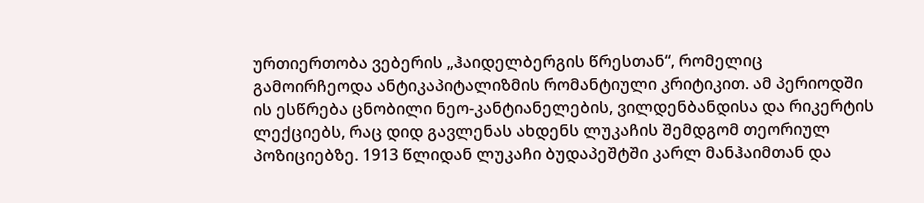ურთიერთობა ვებერის „ჰაიდელბერგის წრესთან“, რომელიც გამოირჩეოდა ანტიკაპიტალიზმის რომანტიული კრიტიკით. ამ პერიოდში ის ესწრება ცნობილი ნეო-კანტიანელების, ვილდენბანდისა და რიკერტის ლექციებს, რაც დიდ გავლენას ახდენს ლუკაჩის შემდგომ თეორიულ პოზიციებზე. 1913 წლიდან ლუკაჩი ბუდაპეშტში კარლ მანჰაიმთან და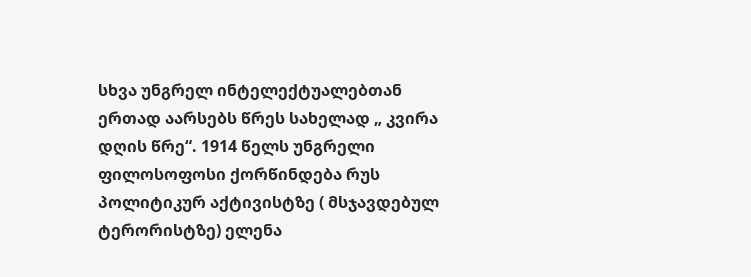სხვა უნგრელ ინტელექტუალებთან ერთად აარსებს წრეს სახელად „ კვირა დღის წრე“. 1914 წელს უნგრელი ფილოსოფოსი ქორწინდება რუს პოლიტიკურ აქტივისტზე ( მსჯავდებულ ტერორისტზე) ელენა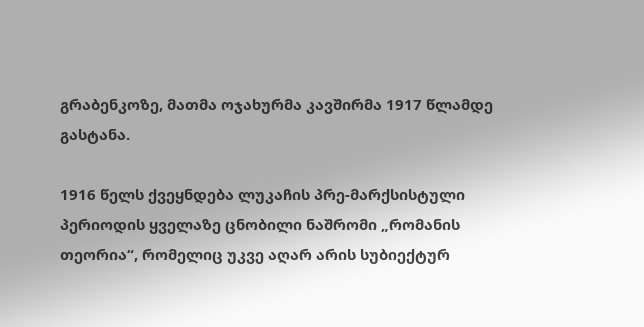გრაბენკოზე, მათმა ოჯახურმა კავშირმა 1917 წლამდე გასტანა.

1916 წელს ქვეყნდება ლუკაჩის პრე-მარქსისტული პერიოდის ყველაზე ცნობილი ნაშრომი „რომანის თეორია“, რომელიც უკვე აღარ არის სუბიექტურ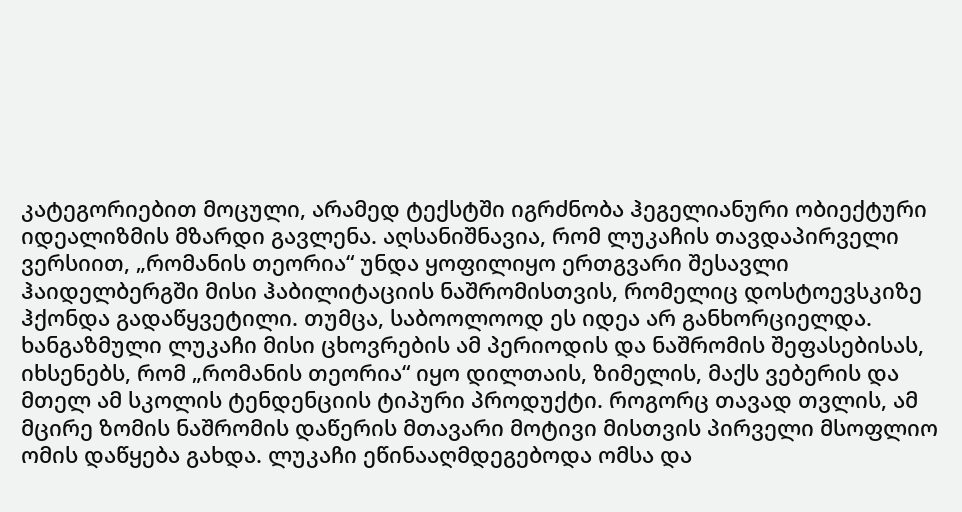კატეგორიებით მოცული, არამედ ტექსტში იგრძნობა ჰეგელიანური ობიექტური იდეალიზმის მზარდი გავლენა. აღსანიშნავია, რომ ლუკაჩის თავდაპირველი ვერსიით, „რომანის თეორია“ უნდა ყოფილიყო ერთგვარი შესავლი ჰაიდელბერგში მისი ჰაბილიტაციის ნაშრომისთვის, რომელიც დოსტოევსკიზე ჰქონდა გადაწყვეტილი. თუმცა, საბოოლოოდ ეს იდეა არ განხორციელდა. ხანგაზმული ლუკაჩი მისი ცხოვრების ამ პერიოდის და ნაშრომის შეფასებისას, იხსენებს, რომ „რომანის თეორია“ იყო დილთაის, ზიმელის, მაქს ვებერის და მთელ ამ სკოლის ტენდენციის ტიპური პროდუქტი. როგორც თავად თვლის, ამ მცირე ზომის ნაშრომის დაწერის მთავარი მოტივი მისთვის პირველი მსოფლიო ომის დაწყება გახდა. ლუკაჩი ეწინააღმდეგებოდა ომსა და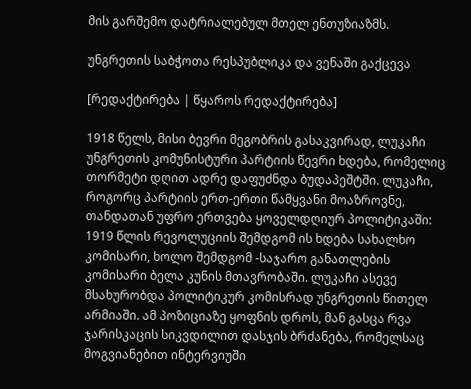მის გარშემო დატრიალებულ მთელ ენთუზიაზმს.

უნგრეთის საბჭოთა რესპუბლიკა და ვენაში გაქცევა

[რედაქტირება | წყაროს რედაქტირება]

1918 წელს, მისი ბევრი მეგობრის გასაკვირად, ლუკაჩი უნგრეთის კომუნისტური პარტიის წევრი ხდება, რომელიც თორმეტი დღით ადრე დაფუძნდა ბუდაპეშტში. ლუკაჩი, როგორც პარტიის ერთ-ერთი წამყვანი მოაზროვნე, თანდათან უფრო ერთვება ყოველდღიურ პოლიტიკაში: 1919 წლის რევოლუციის შემდგომ ის ხდება სახალხო კომისარი, ხოლო შემდგომ -საჯარო განათლების კომისარი ბელა კუნის მთავრობაში. ლუკაჩი ასევე მსახურობდა პოლიტიკურ კომისრად უნგრეთის წითელ არმიაში. ამ პოზიციაზე ყოფნის დროს, მან გასცა რვა ჯარისკაცის სიკვდილით დასჯის ბრძანება, რომელსაც მოგვიანებით ინტერვიუში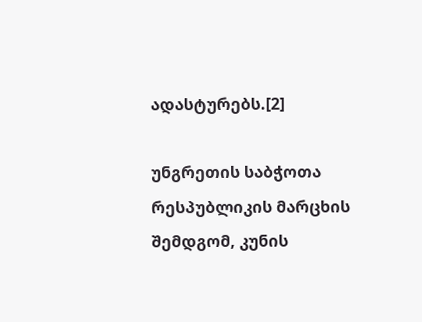ადასტურებს.[2]

უნგრეთის საბჭოთა რესპუბლიკის მარცხის შემდგომ, კუნის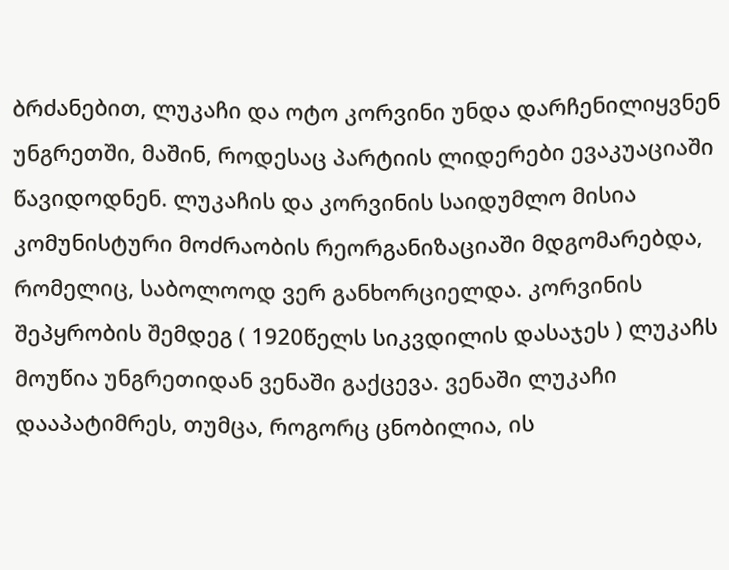ბრძანებით, ლუკაჩი და ოტო კორვინი უნდა დარჩენილიყვნენ უნგრეთში, მაშინ, როდესაც პარტიის ლიდერები ევაკუაციაში წავიდოდნენ. ლუკაჩის და კორვინის საიდუმლო მისია კომუნისტური მოძრაობის რეორგანიზაციაში მდგომარებდა, რომელიც, საბოლოოდ ვერ განხორციელდა. კორვინის შეპყრობის შემდეგ ( 1920წელს სიკვდილის დასაჯეს ) ლუკაჩს მოუწია უნგრეთიდან ვენაში გაქცევა. ვენაში ლუკაჩი დააპატიმრეს, თუმცა, როგორც ცნობილია, ის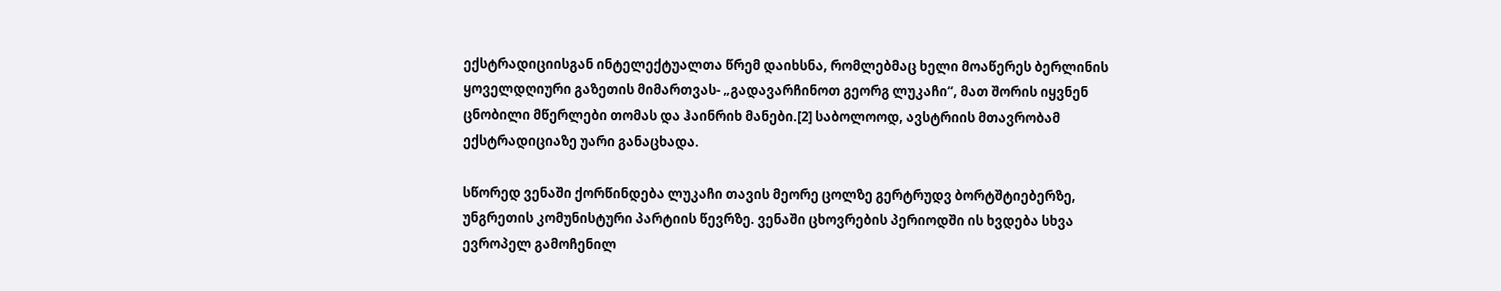ექსტრადიციისგან ინტელექტუალთა წრემ დაიხსნა, რომლებმაც ხელი მოაწერეს ბერლინის ყოველდღიური გაზეთის მიმართვას- „გადავარჩინოთ გეორგ ლუკაჩი“, მათ შორის იყვნენ ცნობილი მწერლები თომას და ჰაინრიხ მანები.[2] საბოლოოდ, ავსტრიის მთავრობამ ექსტრადიციაზე უარი განაცხადა.

სწორედ ვენაში ქორწინდება ლუკაჩი თავის მეორე ცოლზე გერტრუდვ ბორტშტიებერზე, უნგრეთის კომუნისტური პარტიის წევრზე. ვენაში ცხოვრების პერიოდში ის ხვდება სხვა ევროპელ გამოჩენილ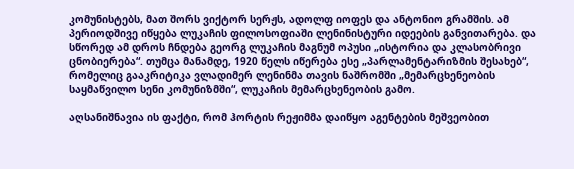კომუნისტებს, მათ შორს ვიქტორ სერჟს, ადოლფ იოფეს და ანტონიო გრამშის. ამ პერიოდშივე იწყება ლუკაჩის ფილოსოფიაში ლენინისტური იდეების განვითარება. და სწორედ ამ დროს ჩნდება გეორგ ლუკაჩის მაგნუმ ოპუსი „ისტორია და კლასობრივი ცნობიერება“. თუმცა მანამდე, 1920 წელს იწერება ესე „პარლამენტარიზმის შესახებ“, რომელიც გააკრიტიკა ვლადიმერ ლენინმა თავის ნაშრომში „მემარცხენეობის საყმაწვილო სენი კომუნიზმში“, ლუკაჩის მემარცხენეობის გამო.

აღსანიშნავია ის ფაქტი, რომ ჰორტის რეჟიმმა დაიწყო აგენტების მეშვეობით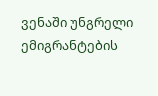ვენაში უნგრელი ემიგრანტების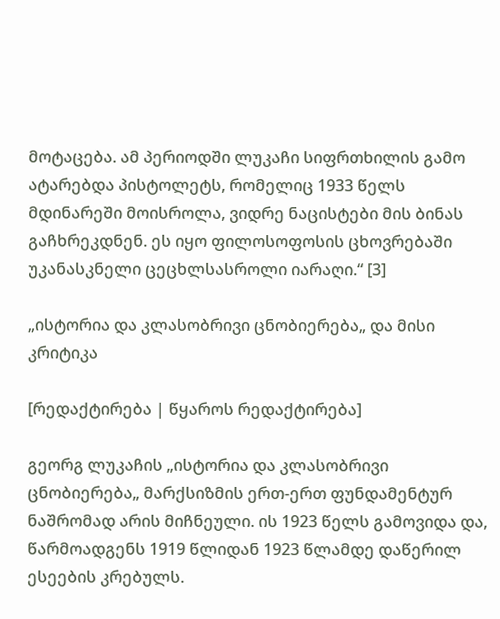მოტაცება. ამ პერიოდში ლუკაჩი სიფრთხილის გამო ატარებდა პისტოლეტს, რომელიც 1933 წელს მდინარეში მოისროლა, ვიდრე ნაცისტები მის ბინას გაჩხრეკდნენ. ეს იყო ფილოსოფოსის ცხოვრებაში უკანასკნელი ცეცხლსასროლი იარაღი.“ [3]

„ისტორია და კლასობრივი ცნობიერება„ და მისი კრიტიკა

[რედაქტირება | წყაროს რედაქტირება]

გეორგ ლუკაჩის „ისტორია და კლასობრივი ცნობიერება„ მარქსიზმის ერთ-ერთ ფუნდამენტურ ნაშრომად არის მიჩნეული. ის 1923 წელს გამოვიდა და, წარმოადგენს 1919 წლიდან 1923 წლამდე დაწერილ ესეების კრებულს.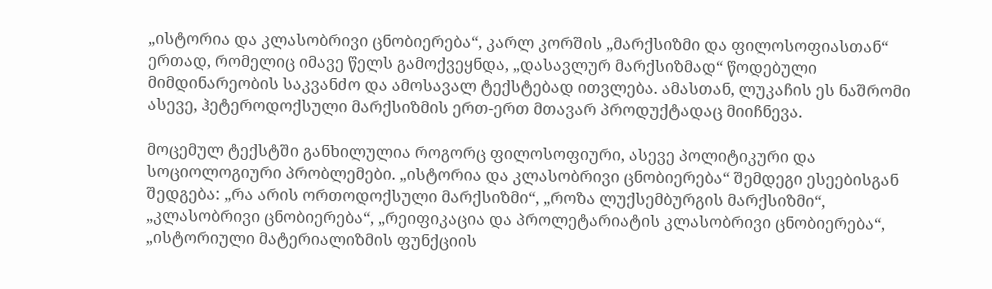„ისტორია და კლასობრივი ცნობიერება“, კარლ კორშის „მარქსიზმი და ფილოსოფიასთან“ ერთად, რომელიც იმავე წელს გამოქვეყნდა, „დასავლურ მარქსიზმად“ წოდებული მიმდინარეობის საკვანძო და ამოსავალ ტექსტებად ითვლება. ამასთან, ლუკაჩის ეს ნაშრომი ასევე, ჰეტეროდოქსული მარქსიზმის ერთ-ერთ მთავარ პროდუქტადაც მიიჩნევა.

მოცემულ ტექსტში განხილულია როგორც ფილოსოფიური, ასევე პოლიტიკური და სოციოლოგიური პრობლემები. „ისტორია და კლასობრივი ცნობიერება“ შემდეგი ესეებისგან შედგება: „რა არის ორთოდოქსული მარქსიზმი“, „როზა ლუქსემბურგის მარქსიზმი“, „კლასობრივი ცნობიერება“, „რეიფიკაცია და პროლეტარიატის კლასობრივი ცნობიერება“, „ისტორიული მატერიალიზმის ფუნქციის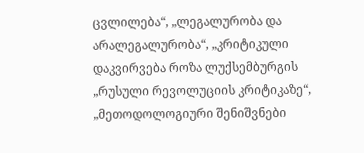ცვლილება“, „ლეგალურობა და არალეგალურობა“, „კრიტიკული დაკვირვება როზა ლუქსემბურგის „რუსული რევოლუციის კრიტიკაზე“, „მეთოდოლოგიური შენიშვნები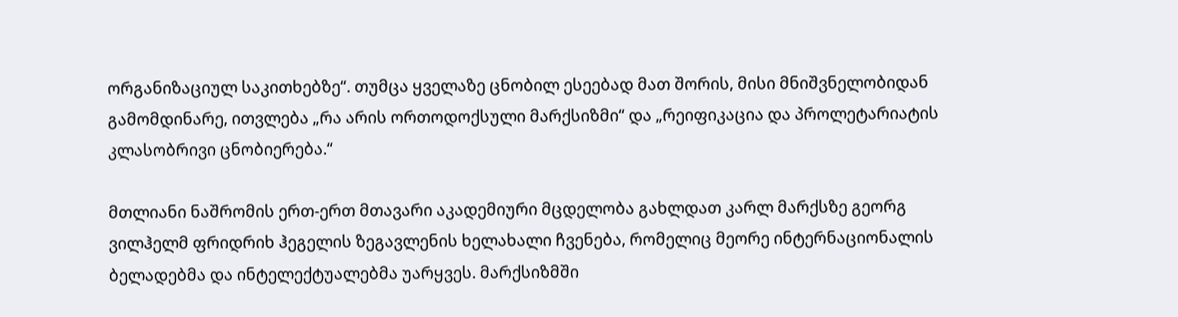ორგანიზაციულ საკითხებზე“. თუმცა ყველაზე ცნობილ ესეებად მათ შორის, მისი მნიშვნელობიდან გამომდინარე, ითვლება „რა არის ორთოდოქსული მარქსიზმი“ და „რეიფიკაცია და პროლეტარიატის კლასობრივი ცნობიერება.“

მთლიანი ნაშრომის ერთ-ერთ მთავარი აკადემიური მცდელობა გახლდათ კარლ მარქსზე გეორგ ვილჰელმ ფრიდრიხ ჰეგელის ზეგავლენის ხელახალი ჩვენება, რომელიც მეორე ინტერნაციონალის ბელადებმა და ინტელექტუალებმა უარყვეს. მარქსიზმში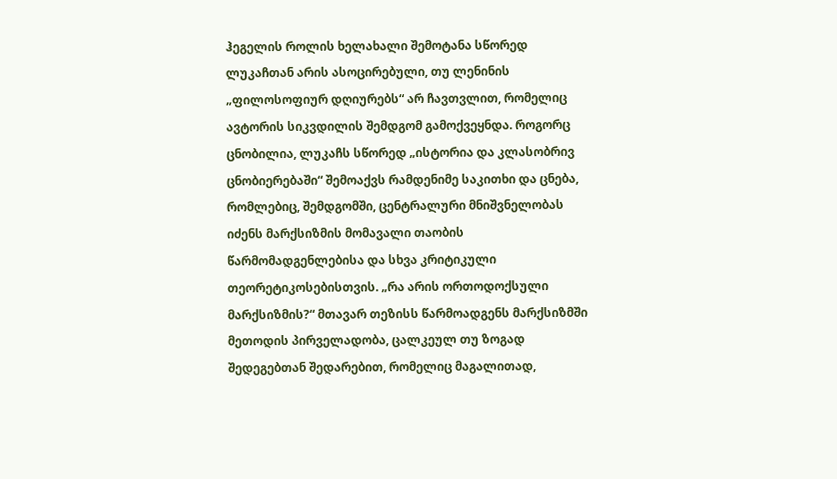ჰეგელის როლის ხელახალი შემოტანა სწორედ ლუკაჩთან არის ასოცირებული, თუ ლენინის „ფილოსოფიურ დღიურებს“ არ ჩავთვლით, რომელიც ავტორის სიკვდილის შემდგომ გამოქვეყნდა. როგორც ცნობილია, ლუკაჩს სწორედ „ისტორია და კლასობრივ ცნობიერებაში“ შემოაქვს რამდენიმე საკითხი და ცნება, რომლებიც, შემდგომში, ცენტრალური მნიშვნელობას იძენს მარქსიზმის მომავალი თაობის წარმომადგენლებისა და სხვა კრიტიკული თეორეტიკოსებისთვის. „რა არის ორთოდოქსული მარქსიზმის?“ მთავარ თეზისს წარმოადგენს მარქსიზმში მეთოდის პირველადობა, ცალკეულ თუ ზოგად შედეგებთან შედარებით, რომელიც მაგალითად,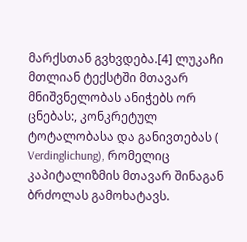მარქსთან გვხვდება.[4] ლუკაჩი მთლიან ტექსტში მთავარ მნიშვნელობას ანიჭებს ორ ცნებას:, კონკრეტულ ტოტალობასა და განივთებას ( Verdinglichung), რომელიც კაპიტალიზმის მთავარ შინაგან ბრძოლას გამოხატავს.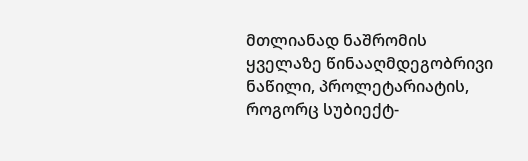მთლიანად ნაშრომის ყველაზე წინააღმდეგობრივი ნაწილი, პროლეტარიატის, როგორც სუბიექტ-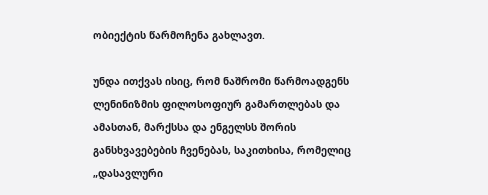ობიექტის წარმოჩენა გახლავთ.

უნდა ითქვას ისიც, რომ ნაშრომი წარმოადგენს ლენინიზმის ფილოსოფიურ გამართლებას და ამასთან, მარქსსა და ენგელსს შორის განსხვავებების ჩვენებას, საკითხისა, რომელიც „დასავლური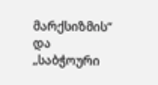მარქსიზმის“ და „საბჭოური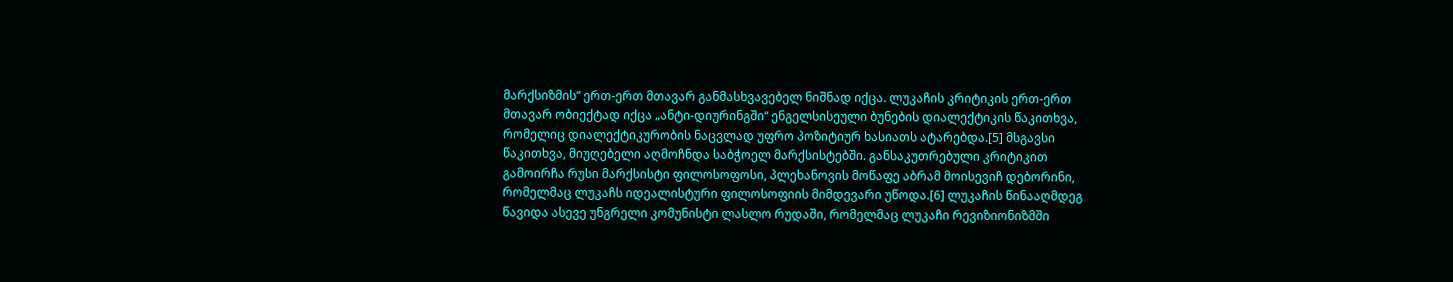მარქსიზმის“ ერთ-ერთ მთავარ განმასხვავებელ ნიშნად იქცა. ლუკაჩის კრიტიკის ერთ-ერთ მთავარ ობიექტად იქცა „ანტი-დიურინგში“ ენგელსისეული ბუნების დიალექტიკის წაკითხვა, რომელიც დიალექტიკურობის ნაცვლად უფრო პოზიტიურ ხასიათს ატარებდა.[5] მსგავსი წაკითხვა, მიუღებელი აღმოჩნდა საბჭოელ მარქსისტებში. განსაკუთრებული კრიტიკით გამოირჩა რუსი მარქსისტი ფილოსოფოსი, პლეხანოვის მოწაფე აბრამ მოისევიჩ დებორინი, რომელმაც ლუკაჩს იდეალისტური ფილოსოფიის მიმდევარი უწოდა.[6] ლუკაჩის წინააღმდეგ წავიდა ასევე უნგრელი კომუნისტი ლასლო რუდაში, რომელმაც ლუკაჩი რევიზიონიზმში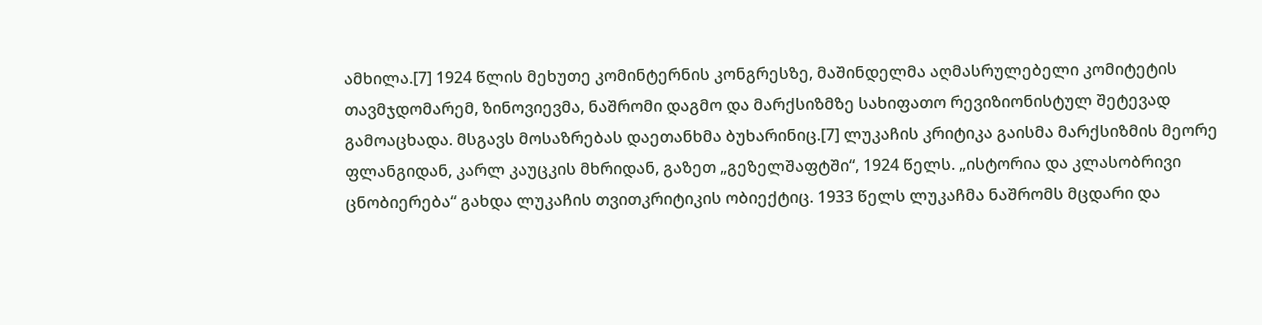ამხილა.[7] 1924 წლის მეხუთე კომინტერნის კონგრესზე, მაშინდელმა აღმასრულებელი კომიტეტის თავმჯდომარემ, ზინოვიევმა, ნაშრომი დაგმო და მარქსიზმზე სახიფათო რევიზიონისტულ შეტევად გამოაცხადა. მსგავს მოსაზრებას დაეთანხმა ბუხარინიც.[7] ლუკაჩის კრიტიკა გაისმა მარქსიზმის მეორე ფლანგიდან, კარლ კაუცკის მხრიდან, გაზეთ „გეზელშაფტში“, 1924 წელს. „ისტორია და კლასობრივი ცნობიერება“ გახდა ლუკაჩის თვითკრიტიკის ობიექტიც. 1933 წელს ლუკაჩმა ნაშრომს მცდარი და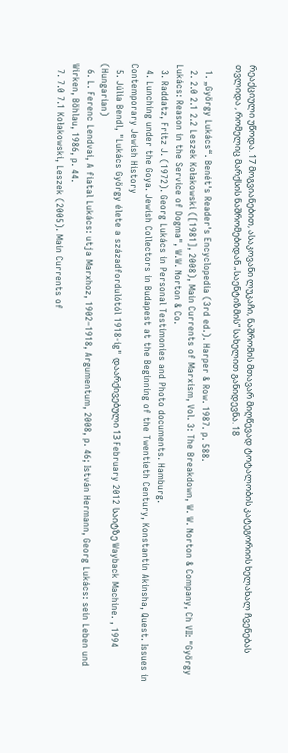რეაქციული უწოდა. 17 მოგვიანებით, ასაკოვანი ლუკაჩი, ნაშრომის მთავარ მიღწევად ტოტალობის კატეგორიის ხელახალ ჩვენებას თვლიდა , რომელიც მარქსის ნაშრომებიდან „საენტიზმის“ სახელით განიდევნა. 18

  1. „György Lukács“. Benét's Reader's Encyclopedia (3rd ed.). Harper & Row. 1987. p. 588.
  2. 2.0 2.1 2.2 Leszek Kołakowski ([1981], 2008), Main Currents of Marxism, Vol. 3: The Breakdown, W. W. Norton & Company, Ch VII: "György Lukács: Reason in the Service of Dogma", W.W. Norton & Co.
  3. Raddatz, Fritz J. (1972). Georg Lukács in Personal Testimonies and Photo documents. Hamburg.
  4. Lunching under the Goya. Jewish Collectors in Budapest at the Beginning of the Twentieth Century, Konstantin Akinsha, Quest. Issues in Contemporary Jewish History
  5. Júlia Bendl, "Lukács György élete a századfordulótól 1918-ig" დაარქივებული 13 February 2012 საიტზე Wayback Machine. , 1994 (Hungarian)
  6. L. Ferenc Lendvai, A fiatal Lukács: utja Marxhoz, 1902–1918, Argumentum, 2008, p. 46; István Hermann, Georg Lukács: sein Leben und Wirken, Böhlau, 1986, p. 44.
  7. 7.0 7.1 Kołakowski, Leszek (2005). Main Currents of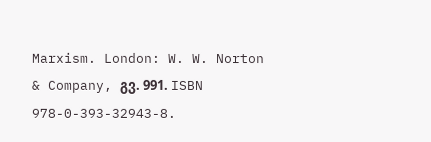Marxism. London: W. W. Norton & Company, გვ. 991. ISBN 978-0-393-32943-8.